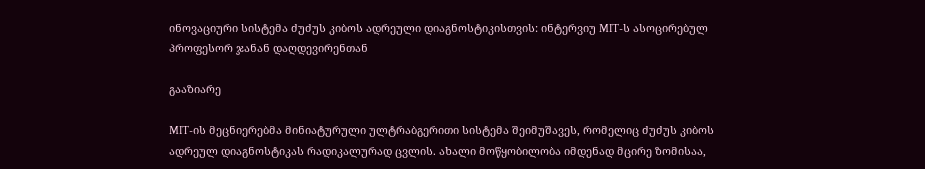ინოვაციური სისტემა ძუძუს კიბოს ადრეული დიაგნოსტიკისთვის: ინტერვიუ MIT-ს ასოცირებულ პროფესორ ჯანან დაღდევირენთან

გააზიარე

MIT-ის მეცნიერებმა მინიატურული ულტრაბგერითი სისტემა შეიმუშავეს, რომელიც ძუძუს კიბოს ადრეულ დიაგნოსტიკას რადიკალურად ცვლის. ახალი მოწყობილობა იმდენად მცირე ზომისაა,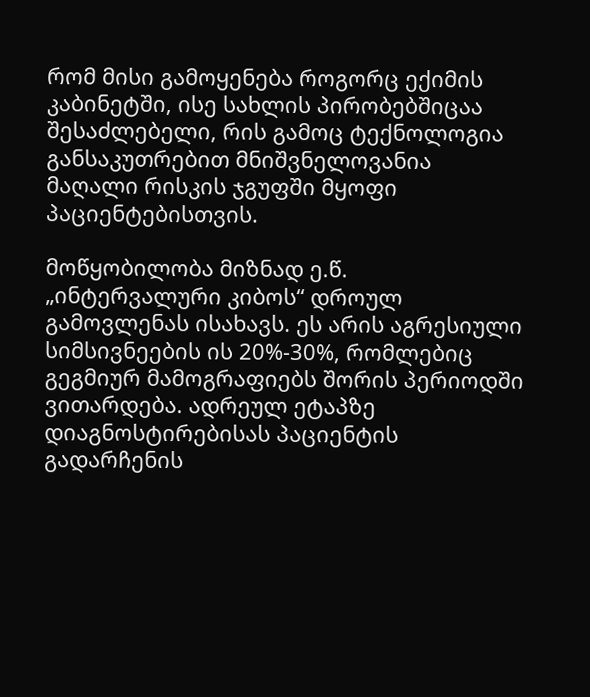რომ მისი გამოყენება როგორც ექიმის კაბინეტში, ისე სახლის პირობებშიცაა შესაძლებელი, რის გამოც ტექნოლოგია განსაკუთრებით მნიშვნელოვანია მაღალი რისკის ჯგუფში მყოფი პაციენტებისთვის.

მოწყობილობა მიზნად ე.წ. „ინტერვალური კიბოს“ დროულ გამოვლენას ისახავს. ეს არის აგრესიული სიმსივნეების ის 20%-30%, რომლებიც გეგმიურ მამოგრაფიებს შორის პერიოდში ვითარდება. ადრეულ ეტაპზე დიაგნოსტირებისას პაციენტის გადარჩენის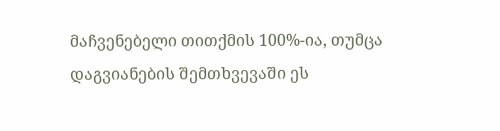მაჩვენებელი თითქმის 100%-ია, თუმცა დაგვიანების შემთხვევაში ეს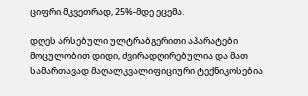ციფრი მკვეთრად, 25%-მდე ეცემა.

დღეს არსებული ულტრაბგერითი აპარატები მოცულობით დიდი, ძვირადღირებულია და მათ სამართავად მაღალკვალიფიციური ტექნიკოსებია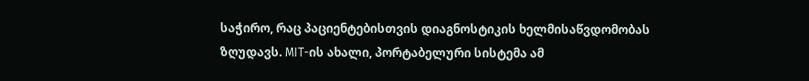საჭირო, რაც პაციენტებისთვის დიაგნოსტიკის ხელმისაწვდომობას ზღუდავს. MIT-ის ახალი, პორტაბელური სისტემა ამ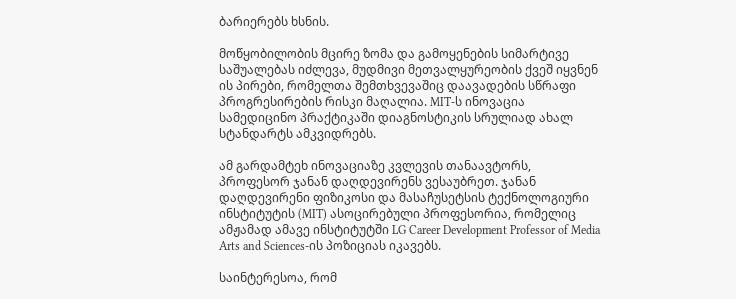ბარიერებს ხსნის.

მოწყობილობის მცირე ზომა და გამოყენების სიმარტივე საშუალებას იძლევა, მუდმივი მეთვალყურეობის ქვეშ იყვნენ ის პირები, რომელთა შემთხვევაშიც დაავადების სწრაფი პროგრესირების რისკი მაღალია. MIT-ს ინოვაცია სამედიცინო პრაქტიკაში დიაგნოსტიკის სრულიად ახალ სტანდარტს ამკვიდრებს.

ამ გარდამტეხ ინოვაციაზე კვლევის თანაავტორს, პროფესორ ჯანან დაღდევირენს ვესაუბრეთ. ჯანან დაღდევირენი ფიზიკოსი და მასაჩუსეტსის ტექნოლოგიური ინსტიტუტის (MIT) ასოცირებული პროფესორია, რომელიც ამჟამად ამავე ინსტიტუტში LG Career Development Professor of Media Arts and Sciences-ის პოზიციას იკავებს.

საინტერესოა, რომ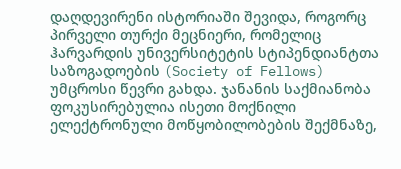დაღდევირენი ისტორიაში შევიდა, როგორც პირველი თურქი მეცნიერი, რომელიც ჰარვარდის უნივერსიტეტის სტიპენდიანტთა საზოგადოების (Society of Fellows) უმცროსი წევრი გახდა. ჯანანის საქმიანობა ფოკუსირებულია ისეთი მოქნილი ელექტრონული მოწყობილობების შექმნაზე,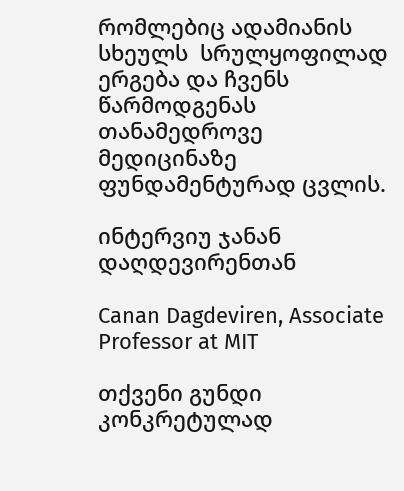რომლებიც ადამიანის სხეულს  სრულყოფილად ერგება და ჩვენს წარმოდგენას თანამედროვე მედიცინაზე ფუნდამენტურად ცვლის.

ინტერვიუ ჯანან დაღდევირენთან

Canan Dagdeviren, Associate Professor at MIT

თქვენი გუნდი კონკრეტულად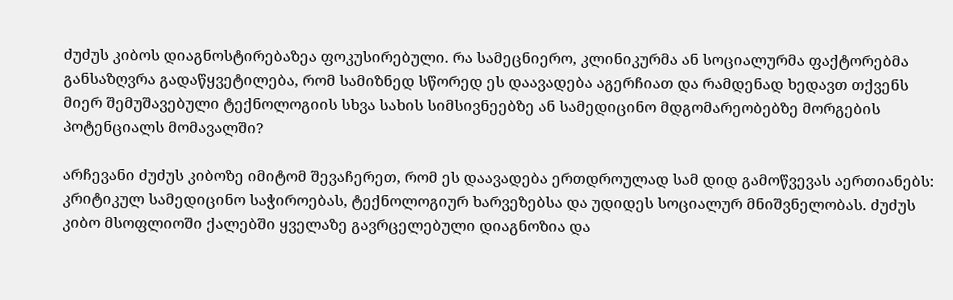ძუძუს კიბოს დიაგნოსტირებაზეა ფოკუსირებული. რა სამეცნიერო, კლინიკურმა ან სოციალურმა ფაქტორებმა განსაზღვრა გადაწყვეტილება, რომ სამიზნედ სწორედ ეს დაავადება აგერჩიათ და რამდენად ხედავთ თქვენს მიერ შემუშავებული ტექნოლოგიის სხვა სახის სიმსივნეებზე ან სამედიცინო მდგომარეობებზე მორგების პოტენციალს მომავალში?

არჩევანი ძუძუს კიბოზე იმიტომ შევაჩერეთ, რომ ეს დაავადება ერთდროულად სამ დიდ გამოწვევას აერთიანებს: კრიტიკულ სამედიცინო საჭიროებას, ტექნოლოგიურ ხარვეზებსა და უდიდეს სოციალურ მნიშვნელობას. ძუძუს კიბო მსოფლიოში ქალებში ყველაზე გავრცელებული დიაგნოზია და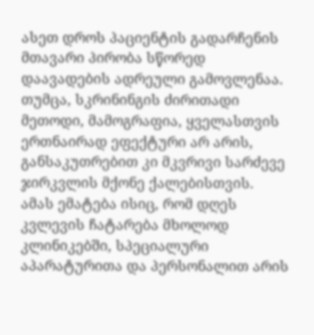ასეთ დროს პაციენტის გადარჩენის მთავარი პირობა სწორედ დაავადების ადრეული გამოვლენაა. თუმცა, სკრინინგის ძირითადი მეთოდი, მამოგრაფია, ყველასთვის ერთნაირად ეფექტური არ არის, განსაკუთრებით კი მკვრივი სარძევე ჯირკვლის მქონე ქალებისთვის. ამას ემატება ისიც, რომ დღეს კვლევის ჩატარება მხოლოდ კლინიკებში, სპეციალური აპარატურითა და პერსონალით არის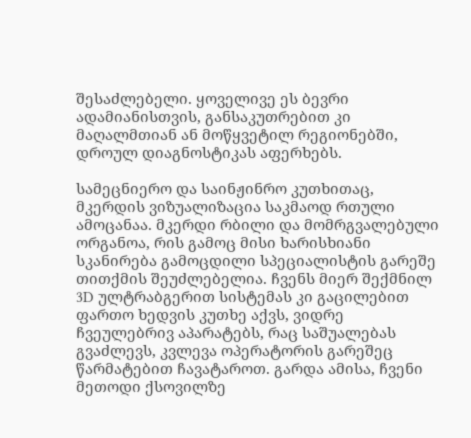შესაძლებელი. ყოველივე ეს ბევრი ადამიანისთვის, განსაკუთრებით კი მაღალმთიან ან მოწყვეტილ რეგიონებში, დროულ დიაგნოსტიკას აფერხებს.

სამეცნიერო და საინჟინრო კუთხითაც, მკერდის ვიზუალიზაცია საკმაოდ რთული ამოცანაა. მკერდი რბილი და მომრგვალებული ორგანოა, რის გამოც მისი ხარისხიანი სკანირება გამოცდილი სპეციალისტის გარეშე თითქმის შეუძლებელია. ჩვენს მიერ შექმნილ 3D ულტრაბგერით სისტემას კი გაცილებით ფართო ხედვის კუთხე აქვს, ვიდრე ჩვეულებრივ აპარატებს, რაც საშუალებას გვაძლევს, კვლევა ოპერატორის გარეშეც წარმატებით ჩავატაროთ. გარდა ამისა, ჩვენი მეთოდი ქსოვილზე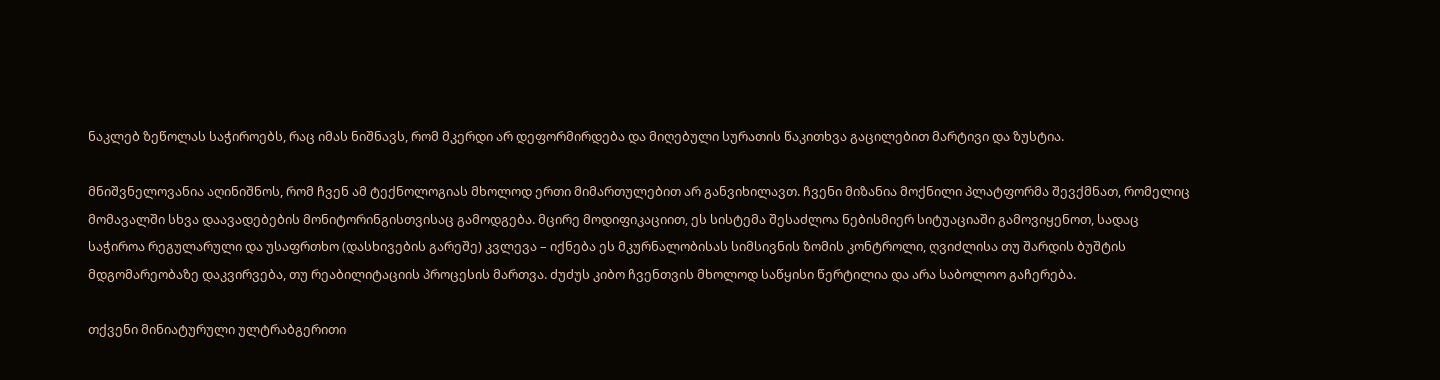ნაკლებ ზეწოლას საჭიროებს, რაც იმას ნიშნავს, რომ მკერდი არ დეფორმირდება და მიღებული სურათის წაკითხვა გაცილებით მარტივი და ზუსტია.

მნიშვნელოვანია აღინიშნოს, რომ ჩვენ ამ ტექნოლოგიას მხოლოდ ერთი მიმართულებით არ განვიხილავთ. ჩვენი მიზანია მოქნილი პლატფორმა შევქმნათ, რომელიც მომავალში სხვა დაავადებების მონიტორინგისთვისაც გამოდგება. მცირე მოდიფიკაციით, ეს სისტემა შესაძლოა ნებისმიერ სიტუაციაში გამოვიყენოთ, სადაც საჭიროა რეგულარული და უსაფრთხო (დასხივების გარეშე) კვლევა – იქნება ეს მკურნალობისას სიმსივნის ზომის კონტროლი, ღვიძლისა თუ შარდის ბუშტის მდგომარეობაზე დაკვირვება, თუ რეაბილიტაციის პროცესის მართვა. ძუძუს კიბო ჩვენთვის მხოლოდ საწყისი წერტილია და არა საბოლოო გაჩერება.

თქვენი მინიატურული ულტრაბგერითი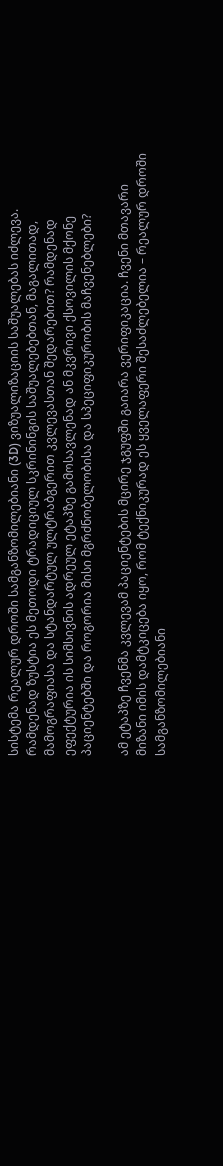სისტემა რეალურ დროში სამგანზომილებიანი (3D) ვიზუალიზაციის საშუალებას იძლევა. რამდენად ზუსტია ეს მეთოდი ტრადიციულ სკრინინგის საშუალებებთან, მაგალითად, მამოგრაფიასა და სტანდარტულ ულტრაბგერით კვლევასთან შედარებით? რამდენად ეფექტურია ის სიმსივნის ადრეულ ეტაპზე გამოსავლენად ან მკვრივი ქსოვილის მქონე პაციენტებში და როგორია მისი მგრძნობელობისა და სპეციფიკურობის მაჩვენებლები?

ამ ეტაპზე ჩვენმა კვლევამ პაციენტების მცირე ჯგუფში გაიარა ვერიფიკაცია. ჩვენი მთავარი მიზანი იმის დამტკიცება იყო, რომ ტექნიკურად ეს ყველაფერი შესაძლებელია – რეალურ დროში სამგანზომილებიანი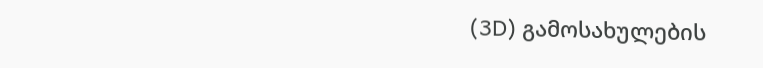(3D) გამოსახულების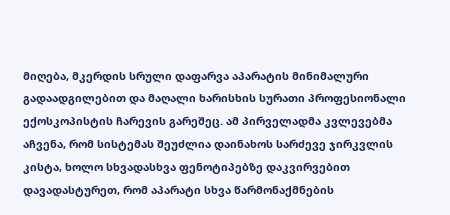მიღება, მკერდის სრული დაფარვა აპარატის მინიმალური გადაადგილებით და მაღალი ხარისხის სურათი პროფესიონალი ექოსკოპისტის ჩარევის გარეშეც. ამ პირველადმა კვლევებმა აჩვენა, რომ სისტემას შეუძლია დაინახოს სარძევე ჯირკვლის კისტა, ხოლო სხვადასხვა ფენოტიპებზე დაკვირვებით დავადასტურეთ, რომ აპარატი სხვა წარმონაქმნების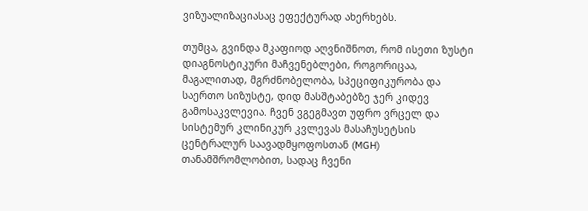ვიზუალიზაციასაც ეფექტურად ახერხებს.

თუმცა, გვინდა მკაფიოდ აღვნიშნოთ, რომ ისეთი ზუსტი დიაგნოსტიკური მაჩვენებლები, როგორიცაა, მაგალითად, მგრძნობელობა, სპეციფიკურობა და საერთო სიზუსტე, დიდ მასშტაბებზე ჯერ კიდევ გამოსაკვლევია. ჩვენ ვგეგმავთ უფრო ვრცელ და სისტემურ კლინიკურ კვლევას მასაჩუსეტსის ცენტრალურ საავადმყოფოსთან (MGH) თანამშრომლობით, სადაც ჩვენი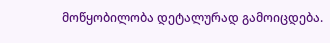მოწყობილობა დეტალურად გამოიცდება.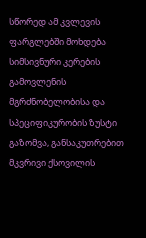სწორედ ამ კვლევის ფარგლებში მოხდება სიმსივნური კერების გამოვლენის მგრძნობელობისა და სპეციფიკურობის ზუსტი გაზომვა, განსაკუთრებით მკვრივი ქსოვილის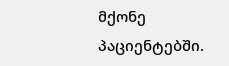მქონე პაციენტებში.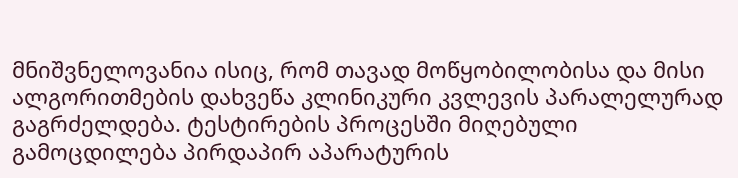მნიშვნელოვანია ისიც, რომ თავად მოწყობილობისა და მისი ალგორითმების დახვეწა კლინიკური კვლევის პარალელურად გაგრძელდება. ტესტირების პროცესში მიღებული გამოცდილება პირდაპირ აპარატურის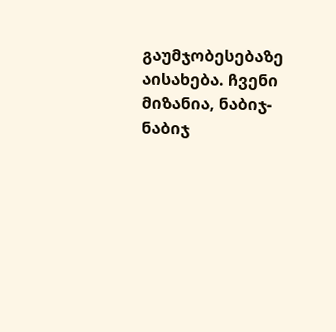გაუმჯობესებაზე აისახება. ჩვენი მიზანია, ნაბიჯ-ნაბიჯ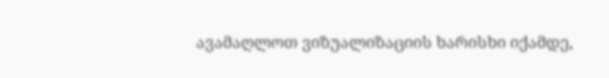ავამაღლოთ ვიზუალიზაციის ხარისხი იქამდე,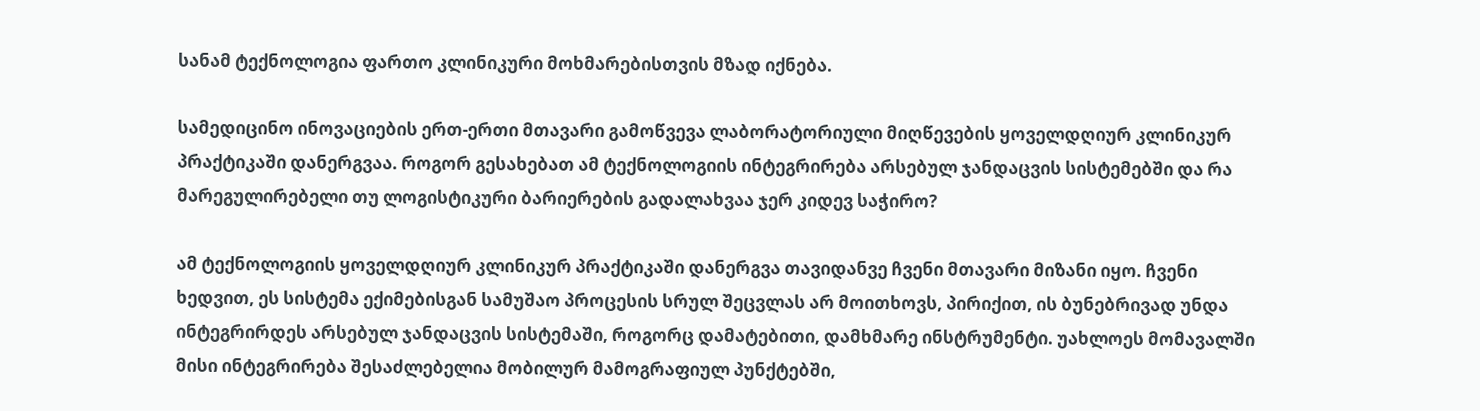სანამ ტექნოლოგია ფართო კლინიკური მოხმარებისთვის მზად იქნება.

სამედიცინო ინოვაციების ერთ-ერთი მთავარი გამოწვევა ლაბორატორიული მიღწევების ყოველდღიურ კლინიკურ პრაქტიკაში დანერგვაა. როგორ გესახებათ ამ ტექნოლოგიის ინტეგრირება არსებულ ჯანდაცვის სისტემებში და რა მარეგულირებელი თუ ლოგისტიკური ბარიერების გადალახვაა ჯერ კიდევ საჭირო?

ამ ტექნოლოგიის ყოველდღიურ კლინიკურ პრაქტიკაში დანერგვა თავიდანვე ჩვენი მთავარი მიზანი იყო. ჩვენი ხედვით, ეს სისტემა ექიმებისგან სამუშაო პროცესის სრულ შეცვლას არ მოითხოვს, პირიქით, ის ბუნებრივად უნდა ინტეგრირდეს არსებულ ჯანდაცვის სისტემაში, როგორც დამატებითი, დამხმარე ინსტრუმენტი. უახლოეს მომავალში მისი ინტეგრირება შესაძლებელია მობილურ მამოგრაფიულ პუნქტებში,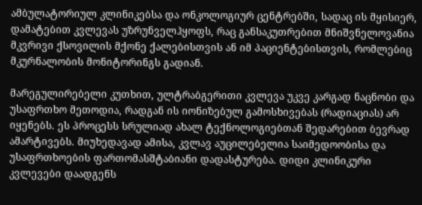ამბულატორიულ კლინიკებსა და ონკოლოგიურ ცენტრებში, სადაც ის მყისიერ, დამატებით კვლევას უზრუნველჰყოფს, რაც განსაკუთრებით მნიშვნელოვანია მკვრივი ქსოვილის მქონე ქალებისთვის ან იმ პაციენტებისთვის, რომლებიც მკურნალობის მონიტორინგს გადიან.

მარეგულირებელი კუთხით, ულტრაბგერითი კვლევა უკვე კარგად ნაცნობი და უსაფრთხო მეთოდია, რადგან ის იონიზებულ გამოსხივებას (რადიაციას) არ იყენებს. ეს პროცესს სრულიად ახალ ტექნოლოგიებთან შედარებით ბევრად ამარტივებს. მიუხედავად ამისა, კვლავ აუცილებელია საიმედოობისა და უსაფრთხოების ფართომასშტაბიანი დადასტურება. დიდი კლინიკური კვლევები დაადგენს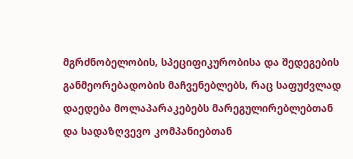მგრძნობელობის, სპეციფიკურობისა და შედეგების განმეორებადობის მაჩვენებლებს, რაც საფუძვლად დაედება მოლაპარაკებებს მარეგულირებლებთან და სადაზღვევო კომპანიებთან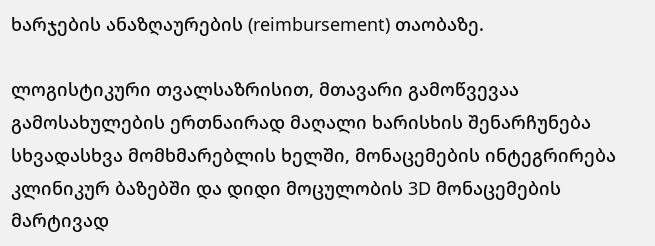ხარჯების ანაზღაურების (reimbursement) თაობაზე.

ლოგისტიკური თვალსაზრისით, მთავარი გამოწვევაა გამოსახულების ერთნაირად მაღალი ხარისხის შენარჩუნება სხვადასხვა მომხმარებლის ხელში, მონაცემების ინტეგრირება კლინიკურ ბაზებში და დიდი მოცულობის 3D მონაცემების მარტივად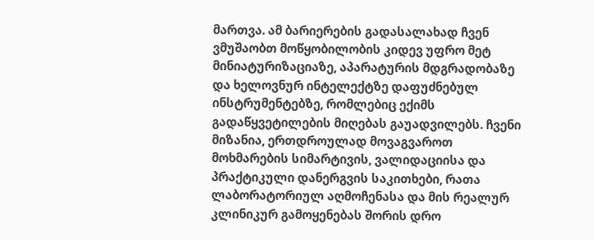მართვა. ამ ბარიერების გადასალახად ჩვენ ვმუშაობთ მოწყობილობის კიდევ უფრო მეტ მინიატურიზაციაზე, აპარატურის მდგრადობაზე და ხელოვნურ ინტელექტზე დაფუძნებულ ინსტრუმენტებზე, რომლებიც ექიმს გადაწყვეტილების მიღებას გაუადვილებს. ჩვენი მიზანია, ერთდროულად მოვაგვაროთ მოხმარების სიმარტივის, ვალიდაციისა და პრაქტიკული დანერგვის საკითხები, რათა ლაბორატორიულ აღმოჩენასა და მის რეალურ კლინიკურ გამოყენებას შორის დრო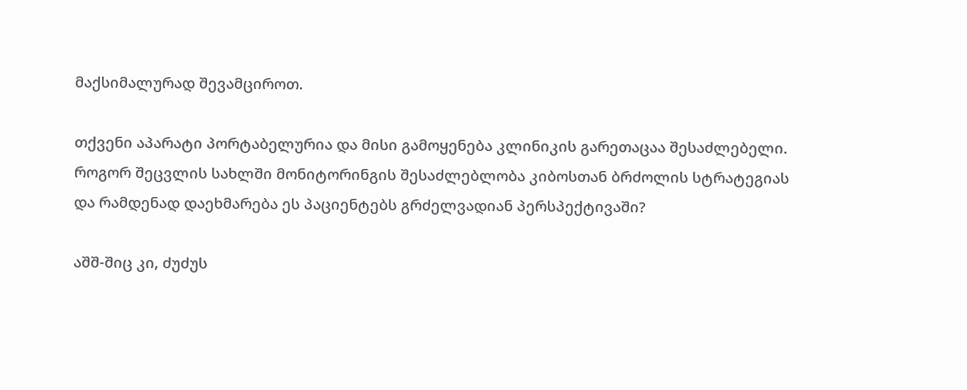მაქსიმალურად შევამციროთ.

თქვენი აპარატი პორტაბელურია და მისი გამოყენება კლინიკის გარეთაცაა შესაძლებელი. როგორ შეცვლის სახლში მონიტორინგის შესაძლებლობა კიბოსთან ბრძოლის სტრატეგიას და რამდენად დაეხმარება ეს პაციენტებს გრძელვადიან პერსპექტივაში?

აშშ-შიც კი, ძუძუს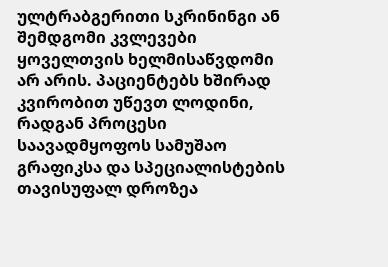ულტრაბგერითი სკრინინგი ან შემდგომი კვლევები ყოველთვის ხელმისაწვდომი არ არის. პაციენტებს ხშირად კვირობით უწევთ ლოდინი, რადგან პროცესი საავადმყოფოს სამუშაო გრაფიკსა და სპეციალისტების თავისუფალ დროზეა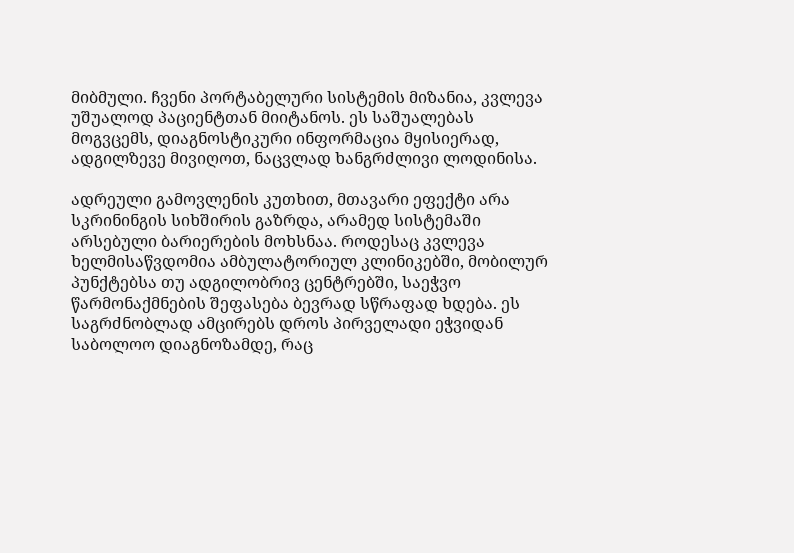მიბმული. ჩვენი პორტაბელური სისტემის მიზანია, კვლევა უშუალოდ პაციენტთან მიიტანოს. ეს საშუალებას მოგვცემს, დიაგნოსტიკური ინფორმაცია მყისიერად, ადგილზევე მივიღოთ, ნაცვლად ხანგრძლივი ლოდინისა.

ადრეული გამოვლენის კუთხით, მთავარი ეფექტი არა სკრინინგის სიხშირის გაზრდა, არამედ სისტემაში არსებული ბარიერების მოხსნაა. როდესაც კვლევა ხელმისაწვდომია ამბულატორიულ კლინიკებში, მობილურ პუნქტებსა თუ ადგილობრივ ცენტრებში, საეჭვო წარმონაქმნების შეფასება ბევრად სწრაფად ხდება. ეს საგრძნობლად ამცირებს დროს პირველადი ეჭვიდან საბოლოო დიაგნოზამდე, რაც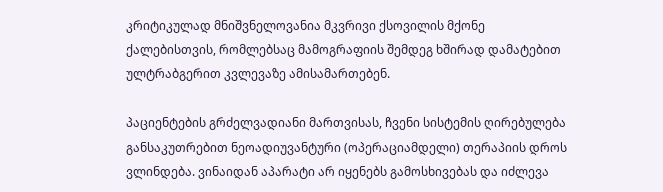კრიტიკულად მნიშვნელოვანია მკვრივი ქსოვილის მქონე ქალებისთვის, რომლებსაც მამოგრაფიის შემდეგ ხშირად დამატებით ულტრაბგერით კვლევაზე ამისამართებენ.

პაციენტების გრძელვადიანი მართვისას, ჩვენი სისტემის ღირებულება განსაკუთრებით ნეოადიუვანტური (ოპერაციამდელი) თერაპიის დროს ვლინდება. ვინაიდან აპარატი არ იყენებს გამოსხივებას და იძლევა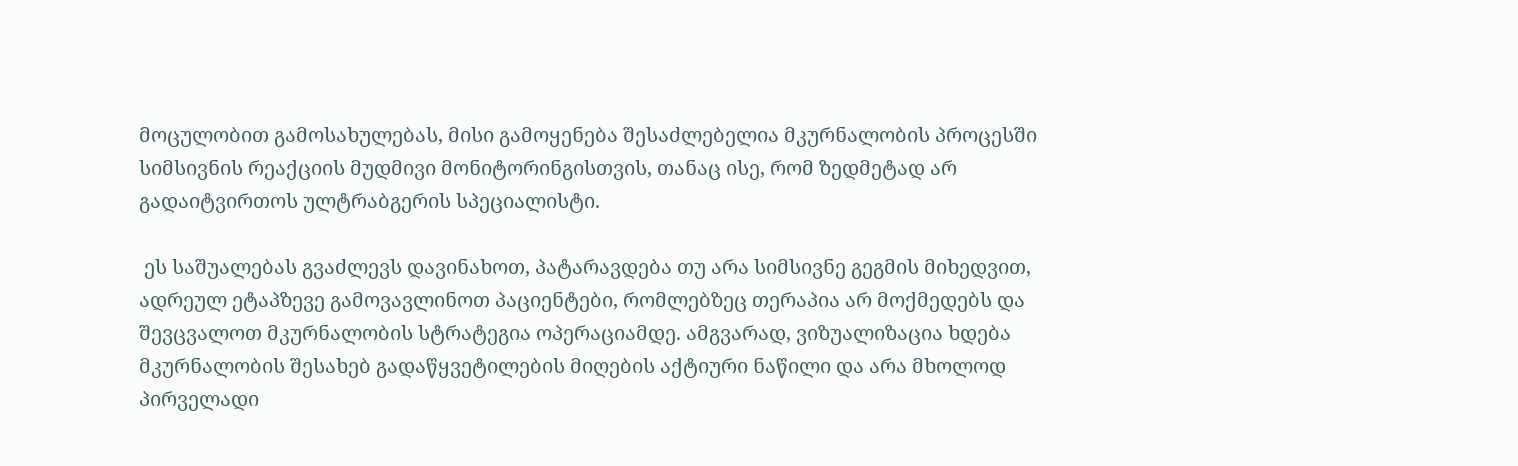მოცულობით გამოსახულებას, მისი გამოყენება შესაძლებელია მკურნალობის პროცესში სიმსივნის რეაქციის მუდმივი მონიტორინგისთვის, თანაც ისე, რომ ზედმეტად არ გადაიტვირთოს ულტრაბგერის სპეციალისტი.

 ეს საშუალებას გვაძლევს დავინახოთ, პატარავდება თუ არა სიმსივნე გეგმის მიხედვით, ადრეულ ეტაპზევე გამოვავლინოთ პაციენტები, რომლებზეც თერაპია არ მოქმედებს და შევცვალოთ მკურნალობის სტრატეგია ოპერაციამდე. ამგვარად, ვიზუალიზაცია ხდება მკურნალობის შესახებ გადაწყვეტილების მიღების აქტიური ნაწილი და არა მხოლოდ პირველადი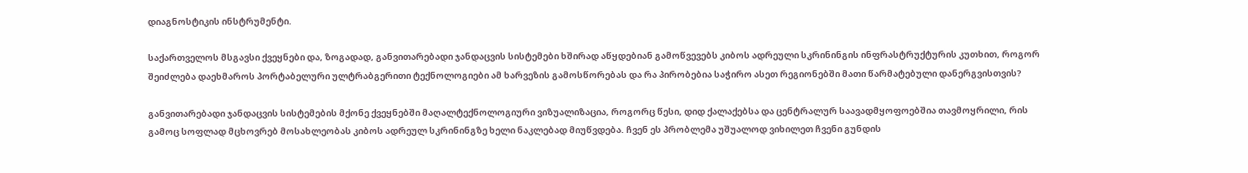დიაგნოსტიკის ინსტრუმენტი.

საქართველოს მსგავსი ქვეყნები და, ზოგადად, განვითარებადი ჯანდაცვის სისტემები ხშირად აწყდებიან გამოწვევებს კიბოს ადრეული სკრინინგის ინფრასტრუქტურის კუთხით, როგორ შეიძლება დაეხმაროს პორტაბელური ულტრაბგერითი ტექნოლოგიები ამ ხარვეზის გამოსწორებას და რა პირობებია საჭირო ასეთ რეგიონებში მათი წარმატებული დანერგვისთვის?

განვითარებადი ჯანდაცვის სისტემების მქონე ქვეყნებში მაღალტექნოლოგიური ვიზუალიზაცია, როგორც წესი, დიდ ქალაქებსა და ცენტრალურ საავადმყოფოებშია თავმოყრილი, რის გამოც სოფლად მცხოვრებ მოსახლეობას კიბოს ადრეულ სკრინინგზე ხელი ნაკლებად მიუწვდება. ჩვენ ეს პრობლემა უშუალოდ ვიხილეთ ჩვენი გუნდის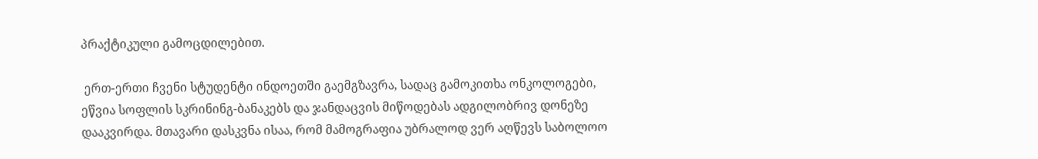პრაქტიკული გამოცდილებით.

 ერთ-ერთი ჩვენი სტუდენტი ინდოეთში გაემგზავრა, სადაც გამოკითხა ონკოლოგები, ეწვია სოფლის სკრინინგ-ბანაკებს და ჯანდაცვის მიწოდებას ადგილობრივ დონეზე დააკვირდა. მთავარი დასკვნა ისაა, რომ მამოგრაფია უბრალოდ ვერ აღწევს საბოლოო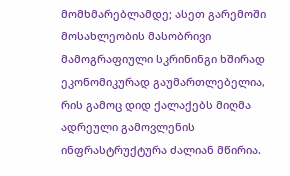მომხმარებლამდე; ასეთ გარემოში მოსახლეობის მასობრივი მამოგრაფიული სკრინინგი ხშირად ეკონომიკურად გაუმართლებელია, რის გამოც დიდ ქალაქებს მიღმა ადრეული გამოვლენის ინფრასტრუქტურა ძალიან მწირია.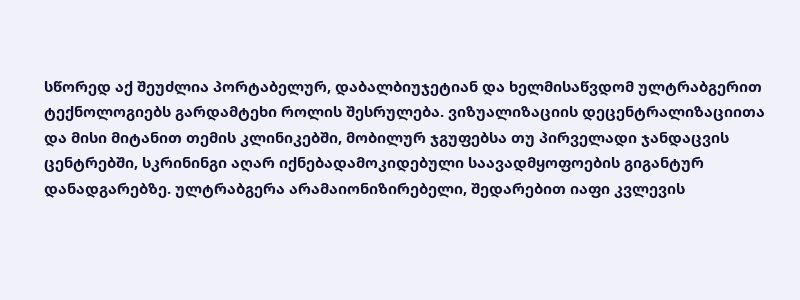სწორედ აქ შეუძლია პორტაბელურ, დაბალბიუჯეტიან და ხელმისაწვდომ ულტრაბგერით ტექნოლოგიებს გარდამტეხი როლის შესრულება. ვიზუალიზაციის დეცენტრალიზაციითა და მისი მიტანით თემის კლინიკებში, მობილურ ჯგუფებსა თუ პირველადი ჯანდაცვის ცენტრებში, სკრინინგი აღარ იქნებადამოკიდებული საავადმყოფოების გიგანტურ დანადგარებზე. ულტრაბგერა არამაიონიზირებელი, შედარებით იაფი კვლევის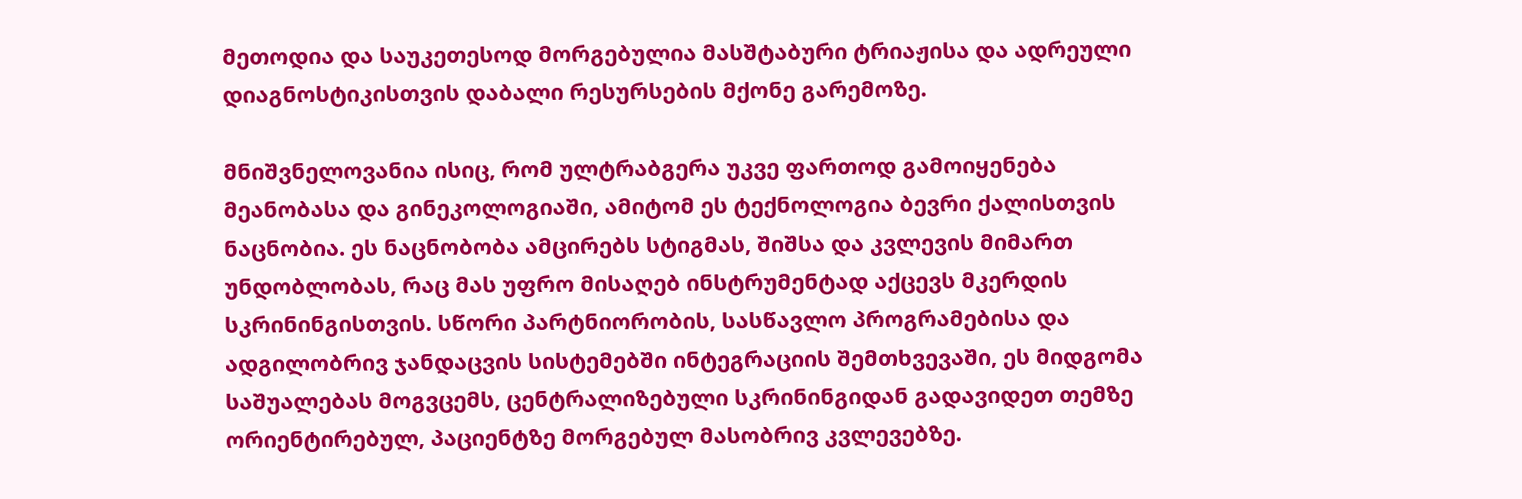მეთოდია და საუკეთესოდ მორგებულია მასშტაბური ტრიაჟისა და ადრეული დიაგნოსტიკისთვის დაბალი რესურსების მქონე გარემოზე.

მნიშვნელოვანია ისიც, რომ ულტრაბგერა უკვე ფართოდ გამოიყენება მეანობასა და გინეკოლოგიაში, ამიტომ ეს ტექნოლოგია ბევრი ქალისთვის ნაცნობია. ეს ნაცნობობა ამცირებს სტიგმას, შიშსა და კვლევის მიმართ უნდობლობას, რაც მას უფრო მისაღებ ინსტრუმენტად აქცევს მკერდის სკრინინგისთვის. სწორი პარტნიორობის, სასწავლო პროგრამებისა და ადგილობრივ ჯანდაცვის სისტემებში ინტეგრაციის შემთხვევაში, ეს მიდგომა საშუალებას მოგვცემს, ცენტრალიზებული სკრინინგიდან გადავიდეთ თემზე ორიენტირებულ, პაციენტზე მორგებულ მასობრივ კვლევებზე.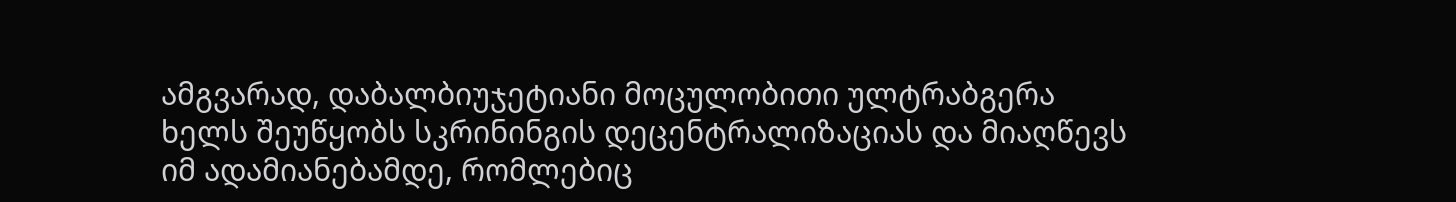ამგვარად, დაბალბიუჯეტიანი მოცულობითი ულტრაბგერა ხელს შეუწყობს სკრინინგის დეცენტრალიზაციას და მიაღწევს იმ ადამიანებამდე, რომლებიც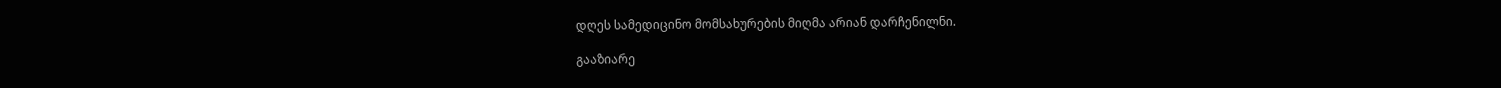დღეს სამედიცინო მომსახურების მიღმა არიან დარჩენილნი.

გააზიარე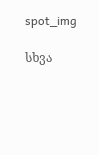spot_img

სხვა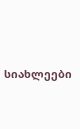სიახლეები